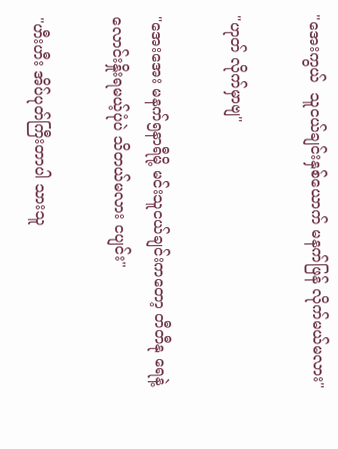"အေးကွယ်  သူငယ်ချင်းနှစ်ယောက် မနက်ဖြန် လိုက်မယ်မလား"

"ဟုတ် လိုက်မှာဗျ"

"အေးအေး မနက်၅နာရီမို့ မင်းသူငယ်ချင်းကတော့ တီတီနု ရေနဲ့လောင်းနှိုးရမယ့်ပုံပဲ သိတယ်မလား ငပျင်း"

"ဟီးဟီး အိပ်ပုတ်ကြီးတာပါ သားသူ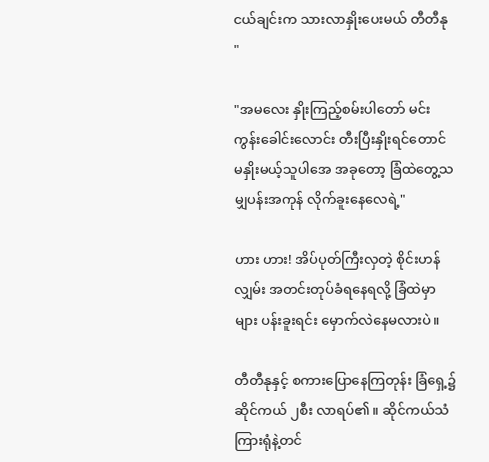ငယ်ချင်းက သားလာနှိုးပေးမယ် တီတီနု "

"အမလေး နှိုးကြည့်စမ်းပါတော် မင်းကွန်းခေါင်းလောင်း တီးပြီးနှိုးရင်တောင်  မနှိုးမယ့်သူပါအေ အခုတော့ ခြံထဲတွေ့သမျှပန်းအကုန် လိုက်ခူးနေလေရဲ့"

ဟား ဟား! အိပ်ပုတ်ကြီးလှတဲ့ စိုင်းဟန်လျှမ်း အတင်းတုပ်ခံရနေရလို့ ခြံထဲမှာများ ပန်းခူးရင်း မှောက်လဲနေမလားပဲ။

တီတီနုနှင့် စကားပြောနေကြတုန်း ခြံရှေ့၌ ဆိုင်ကယ် ၂စီး လာရပ်၏။ ဆိုင်ကယ်သံကြားရုံနဲ့တင်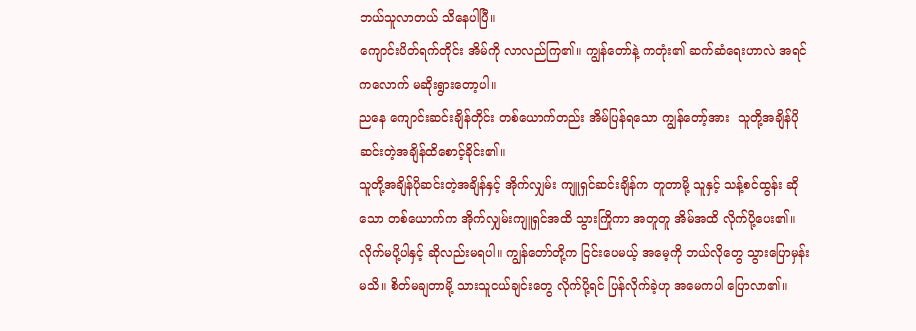ဘယ်သူလာတယ် သိနေပါပြီ။
ကျောင်းပိတ်ရက်တိုင်း အိမ်ကို လာလည်ကြ၏။ ကျွန်တော်နဲ့ ကတုံး၏ ဆက်ဆံရေးဟာလဲ အရင်ကလောက် မဆိုးရွားတော့ပါ။
ညနေ ကျောင်းဆင်းချိန်တိုင်း တစ်ယောက်တည်း အိမ်ပြန်ရသော ကျွန်တော့်အား  သူတို့အချိန်ပို ဆင်းတဲ့အချိန်ထိစောင့်ခိုင်း၏။
သူတို့အချိန်ပိုဆင်းတဲ့အချိန်နှင့် အိုက်လျှမ်း ကျူရှင်ဆင်းချိန်က တူတာမို့ သူနှင့် သန့်စင်ထွန်း ဆိုသော တစ်ယောက်က အိုက်လျှမ်းကျူရှင်အထိ သွားကြိုကာ အတူတူ အိမ်အထိ လိုက်ပို့ပေး၏။
လိုက်မပို့ပါနှင့် ဆိုလည်းမရပါ။ ကျွန်တော်တို့က ငြင်းပေမယ့် အမေ့ကို ဘယ်လိုတွေ သွားပြောမှန်းမသိ။ စိတ်မချတာမို့ သားသူငယ်ချင်းတွေ လိုက်ပို့ရင် ပြန်လိုက်ခဲ့ဟု အမေကပါ ပြောလာ၏။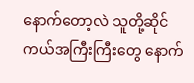နောက်တော့လဲ သူတို့ဆိုင်ကယ်အကြီးကြီးတွေ နောက်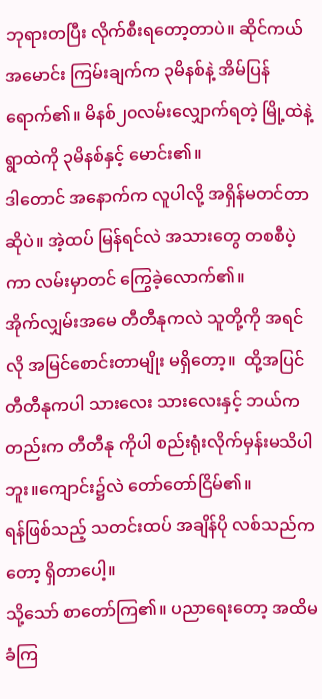ဘုရားတပြီး လိုက်စီးရတော့တာပဲ။ ဆိုင်ကယ်အမောင်း ကြမ်းချက်က ၃မိနစ်နဲ့ အိမ်ပြန်ရောက်၏။ မိနစ်၂၀လမ်းလျှောက်ရတဲ့ မြို့ထဲနဲ့ ရွာထဲကို ၃မိနစ်နှင့် မောင်း၏။
ဒါတောင် အနောက်က လူပါလို့ အရှိန်မတင်တာ ဆိုပဲ။ အဲ့ထပ် မြန်ရင်လဲ အသားတွေ တစစီပဲ့ကာ လမ်းမှာတင် ကြွေခဲ့လောက်၏။
အိုက်လျှမ်းအမေ တီတီနုကလဲ သူတို့ကို အရင်လို အမြင်စောင်းတာမျိုး မရှိတော့။  ထို့အပြင် တီတီနုကပါ သားလေး သားလေးနှင့် ဘယ်ကတည်းက တီတီနု ကိုပါ စည်းရုံးလိုက်မှန်းမသိပါဘူး။ကျောင်း၌လဲ တော်တော်ငြိမ်၏။
ရန်ဖြစ်သည့် သတင်းထပ် အချိန်ပို လစ်သည်ကတော့ ရှိတာပေါ့။
သို့သော် စာတော်ကြ၏။ ပညာရေးတော့ အထိမခံကြ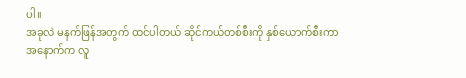ပါ။
အခုလဲ မနက်ဖြန်အတွက် ထင်ပါတယ် ဆိုင်ကယ်တစ်စီးကို နှစ်ယောက်စီးကာ အနောက်က လူ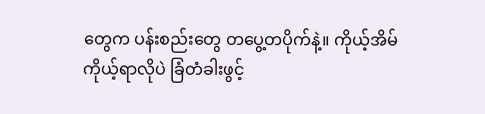တွေက ပန်းစည်းတွေ တပွေ့တပိုက်နဲ့။ ကိုယ့်အိမ်ကိုယ့်ရာလိုပဲ ခြံတံခါးဖွင့်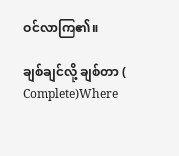ဝင်လာကြ၏။

ချစ်ချင်လို့ ချစ်တာ ( Complete)Where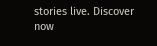stories live. Discover now